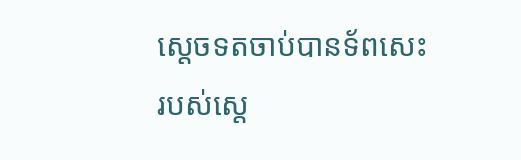ស្តេចទតចាប់បានទ័ពសេះរបស់ស្តេ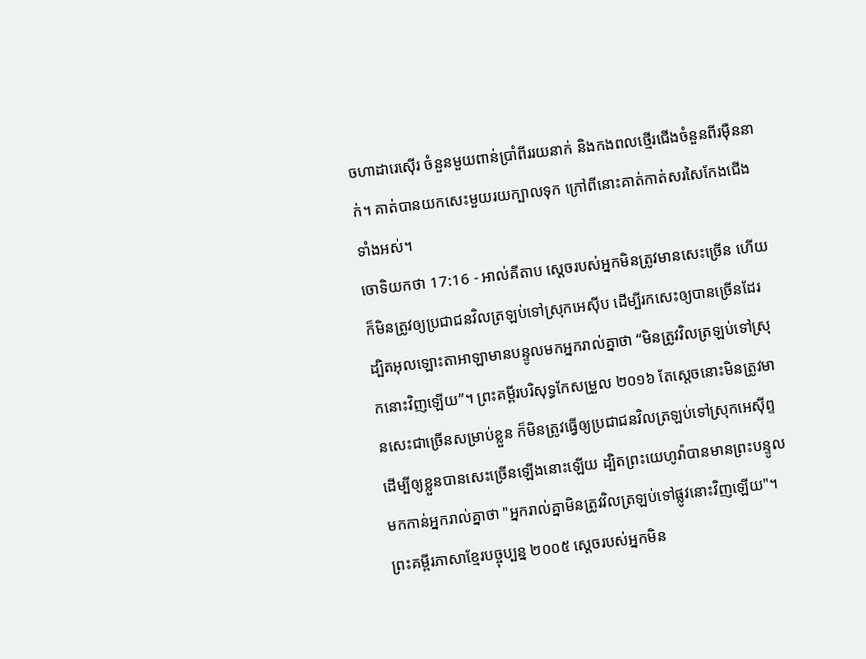ចហាដារេស៊ើរ ចំនួនមួយពាន់ប្រាំពីររយនាក់ និងកងពលថ្មើរជើងចំនួនពីរម៉ឺននាក់។ គាត់បានយកសេះមួយរយក្បាលទុក ក្រៅពីនោះគាត់កាត់សរសៃកែងជើងទាំងអស់។
ចោទិយកថា 17:16 - អាល់គីតាប ស្តេចរបស់អ្នកមិនត្រូវមានសេះច្រើន ហើយក៏មិនត្រូវឲ្យប្រជាជនវិលត្រឡប់ទៅស្រុកអេស៊ីប ដើម្បីរកសេះឲ្យបានច្រើនដែរ ដ្បិតអុលឡោះតាអាឡាមានបន្ទូលមកអ្នករាល់គ្នាថា “មិនត្រូវវិលត្រឡប់ទៅស្រុកនោះវិញឡើយ”។ ព្រះគម្ពីរបរិសុទ្ធកែសម្រួល ២០១៦ តែស្តេចនោះមិនត្រូវមានសេះជាច្រើនសម្រាប់ខ្លួន ក៏មិនត្រូវធ្វើឲ្យប្រជាជនវិលត្រឡប់ទៅស្រុកអេស៊ីព្ទ ដើម្បីឲ្យខ្លួនបានសេះច្រើនឡើងនោះឡើយ ដ្បិតព្រះយេហូវ៉ាបានមានព្រះបន្ទូលមកកាន់អ្នករាល់គ្នាថា "អ្នករាល់គ្នាមិនត្រូវវិលត្រឡប់ទៅផ្លូវនោះវិញឡើយ"។ ព្រះគម្ពីរភាសាខ្មែរបច្ចុប្បន្ន ២០០៥ ស្ដេចរបស់អ្នកមិន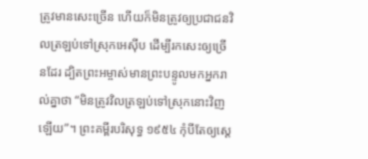ត្រូវមានសេះច្រើន ហើយក៏មិនត្រូវឲ្យប្រជាជនវិលត្រឡប់ទៅស្រុកអេស៊ីប ដើម្បីរកសេះឲ្យច្រើនដែរ ដ្បិតព្រះអម្ចាស់មានព្រះបន្ទូលមកអ្នករាល់គ្នាថា “មិនត្រូវវិលត្រឡប់ទៅស្រុកនោះវិញឡើយ”។ ព្រះគម្ពីរបរិសុទ្ធ ១៩៥៤ កុំបីតែឲ្យស្តេ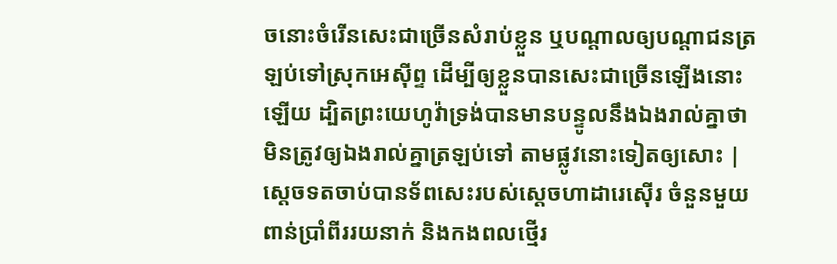ចនោះចំរើនសេះជាច្រើនសំរាប់ខ្លួន ឬបណ្តាលឲ្យបណ្តាជនត្រឡប់ទៅស្រុកអេស៊ីព្ទ ដើម្បីឲ្យខ្លួនបានសេះជាច្រើនឡើងនោះឡើយ ដ្បិតព្រះយេហូវ៉ាទ្រង់បានមានបន្ទូលនឹងឯងរាល់គ្នាថា មិនត្រូវឲ្យឯងរាល់គ្នាត្រឡប់ទៅ តាមផ្លូវនោះទៀតឲ្យសោះ |
ស្តេចទតចាប់បានទ័ពសេះរបស់ស្តេចហាដារេស៊ើរ ចំនួនមួយពាន់ប្រាំពីររយនាក់ និងកងពលថ្មើរ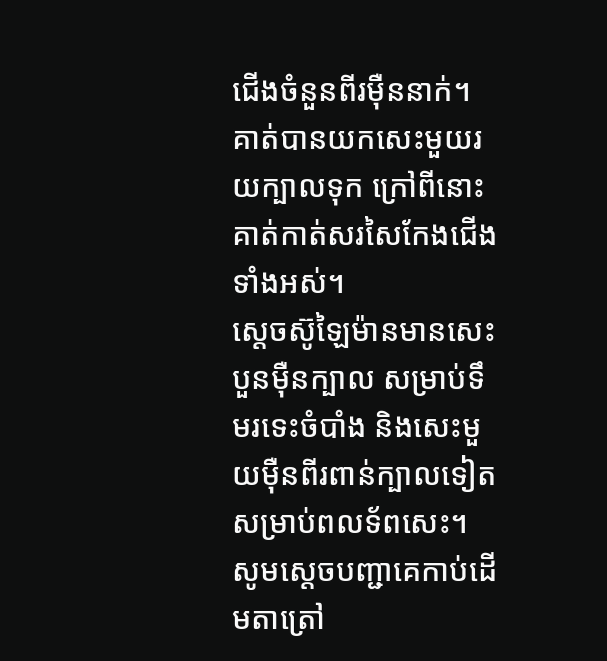ជើងចំនួនពីរម៉ឺននាក់។ គាត់បានយកសេះមួយរយក្បាលទុក ក្រៅពីនោះគាត់កាត់សរសៃកែងជើងទាំងអស់។
ស្តេចស៊ូឡៃម៉ានមានសេះបួនម៉ឺនក្បាល សម្រាប់ទឹមរទេះចំបាំង និងសេះមួយម៉ឺនពីរពាន់ក្បាលទៀតសម្រាប់ពលទ័ពសេះ។
សូមស្តេចបញ្ជាគេកាប់ដើមតាត្រៅ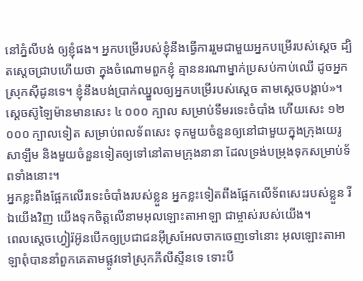នៅភ្នំលីបង់ ឲ្យខ្ញុំផង។ អ្នកបម្រើរបស់ខ្ញុំនឹងធ្វើការរួមជាមួយអ្នកបម្រើរបស់ស្តេច ដ្បិតស្តេចជ្រាបហើយថា ក្នុងចំណោមពួកខ្ញុំ គ្មាននរណាម្នាក់ប្រសប់កាប់ឈើ ដូចអ្នកស្រុកស៊ីដូនទេ។ ខ្ញុំនឹងបង់ប្រាក់ឈ្នួលឲ្យអ្នកបម្រើរបស់ស្តេច តាមស្តេចបង្គាប់»។
ស្តេចស៊ូឡៃម៉ានមានសេះ ៤ ០០០ ក្បាល សម្រាប់ទឹមរទេះចំបាំង ហើយសេះ ១២ ០០០ ក្បាលទៀត សម្រាប់ពលទ័ពសេះ ទុកមួយចំនួនឲ្យនៅជាមួយក្នុងក្រុងយេរូសាឡឹម និងមួយចំនួនទៀតឲ្យទៅនៅតាមក្រុងនានា ដែលទ្រង់បម្រុងទុកសម្រាប់ទ័ពទាំងនោះ។
អ្នកខ្លះពឹងផ្អែកលើរទេះចំបាំងរបស់ខ្លួន អ្នកខ្លះទៀតពឹងផ្អែកលើទ័ពសេះរបស់ខ្លួន រីឯយើងវិញ យើងទុកចិត្តលើនាមអុលឡោះតាអាឡា ជាម្ចាស់របស់យើង។
ពេលស្តេចហ្វៀរ៉អ៊ូនបើកឲ្យប្រជាជនអ៊ីស្រអែលចាកចេញទៅនោះ អុលឡោះតាអាឡាពុំបាននាំពួកគេតាមផ្លូវទៅស្រុកភីលីស្ទីនទេ ទោះបី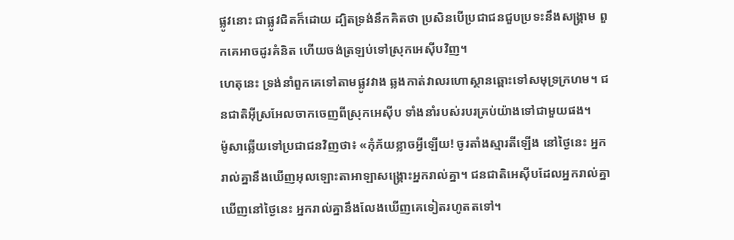ផ្លូវនោះ ជាផ្លូវជិតក៏ដោយ ដ្បិតទ្រង់នឹកគិតថា ប្រសិនបើប្រជាជនជួបប្រទះនឹងសង្គ្រាម ពួកគេអាចដូរគំនិត ហើយចង់ត្រឡប់ទៅស្រុកអេស៊ីបវិញ។
ហេតុនេះ ទ្រង់នាំពួកគេទៅតាមផ្លូវវាង ឆ្លងកាត់វាលរហោស្ថានឆ្ពោះទៅសមុទ្រក្រហម។ ជនជាតិអ៊ីស្រអែលចាកចេញពីស្រុកអេស៊ីប ទាំងនាំរបស់របរគ្រប់យ៉ាងទៅជាមួយផង។
ម៉ូសាឆ្លើយទៅប្រជាជនវិញថា៖ «កុំភ័យខ្លាចអ្វីឡើយ! ចូរតាំងស្មារតីឡើង នៅថ្ងៃនេះ អ្នករាល់គ្នានឹងឃើញអុលឡោះតាអាឡាសង្គ្រោះអ្នករាល់គ្នា។ ជនជាតិអេស៊ីបដែលអ្នករាល់គ្នាឃើញនៅថ្ងៃនេះ អ្នករាល់គ្នានឹងលែងឃើញគេទៀតរហូតតទៅ។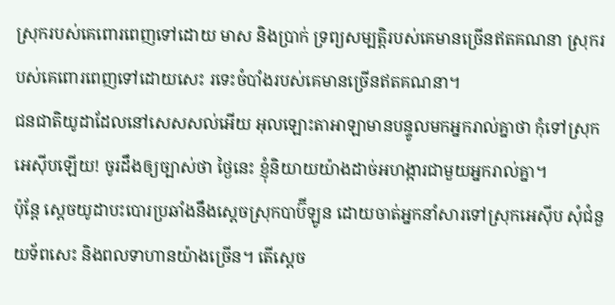ស្រុករបស់គេពោរពេញទៅដោយ មាស និងប្រាក់ ទ្រព្យសម្បត្តិរបស់គេមានច្រើនឥតគណនា ស្រុករបស់គេពោរពេញទៅដោយសេះ រទេះចំបាំងរបស់គេមានច្រើនឥតគណនា។
ជនជាតិយូដាដែលនៅសេសសល់អើយ អុលឡោះតាអាឡាមានបន្ទូលមកអ្នករាល់គ្នាថា កុំទៅស្រុកអេស៊ីបឡើយ! ចូរដឹងឲ្យច្បាស់ថា ថ្ងៃនេះ ខ្ញុំនិយាយយ៉ាងដាច់អហង្ការជាមួយអ្នករាល់គ្នា។
ប៉ុន្តែ ស្ដេចយូដាបះបោរប្រឆាំងនឹងស្ដេចស្រុកបាប៊ីឡូន ដោយចាត់អ្នកនាំសារទៅស្រុកអេស៊ីប សុំជំនួយទ័ពសេះ និងពលទាហានយ៉ាងច្រើន។ តើស្ដេច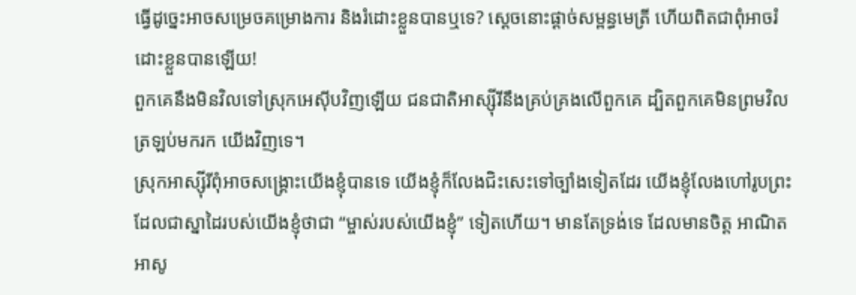ធ្វើដូច្នេះអាចសម្រេចគម្រោងការ និងរំដោះខ្លួនបានឬទេ? ស្ដេចនោះផ្ដាច់សម្ពន្ធមេត្រី ហើយពិតជាពុំអាចរំដោះខ្លួនបានឡើយ!
ពួកគេនឹងមិនវិលទៅស្រុកអេស៊ីបវិញឡើយ ជនជាតិអាស្ស៊ីរីនឹងគ្រប់គ្រងលើពួកគេ ដ្បិតពួកគេមិនព្រមវិលត្រឡប់មករក យើងវិញទេ។
ស្រុកអាស្ស៊ីរីពុំអាចសង្គ្រោះយើងខ្ញុំបានទេ យើងខ្ញុំក៏លែងជិះសេះទៅច្បាំងទៀតដែរ យើងខ្ញុំលែងហៅរូបព្រះ ដែលជាស្នាដៃរបស់យើងខ្ញុំថាជា “ម្ចាស់របស់យើងខ្ញុំ” ទៀតហើយ។ មានតែទ្រង់ទេ ដែលមានចិត្ត អាណិតអាសូ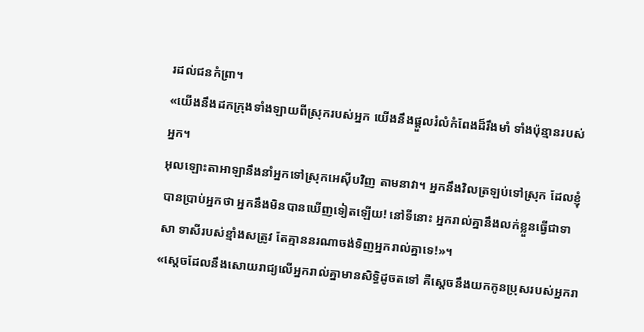រដល់ជនកំព្រា។
«យើងនឹងដកក្រុងទាំងឡាយពីស្រុករបស់អ្នក យើងនឹងផ្ដួលរំលំកំពែងដ៏រឹងមាំ ទាំងប៉ុន្មានរបស់អ្នក។
អុលឡោះតាអាឡានឹងនាំអ្នកទៅស្រុកអេស៊ីបវិញ តាមនាវា។ អ្នកនឹងវិលត្រឡប់ទៅស្រុក ដែលខ្ញុំបានប្រាប់អ្នកថា អ្នកនឹងមិនបានឃើញទៀតឡើយ! នៅទីនោះ អ្នករាល់គ្នានឹងលក់ខ្លួនធ្វើជាទាសា ទាសីរបស់ខ្មាំងសត្រូវ តែគ្មាននរណាចង់ទិញអ្នករាល់គ្នាទេ!»។
«ស្តេចដែលនឹងសោយរាជ្យលើអ្នករាល់គ្នាមានសិទ្ធិដូចតទៅ គឺស្តេចនឹងយកកូនប្រុសរបស់អ្នករា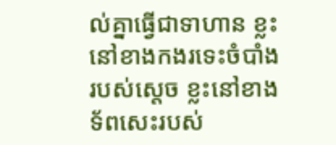ល់គ្នាធ្វើជាទាហាន ខ្លះនៅខាងកងរទេះចំបាំងរបស់ស្តេច ខ្លះនៅខាងទ័ពសេះរបស់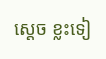ស្តេច ខ្លះទៀ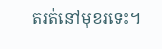តរត់នៅមុខរទេះ។